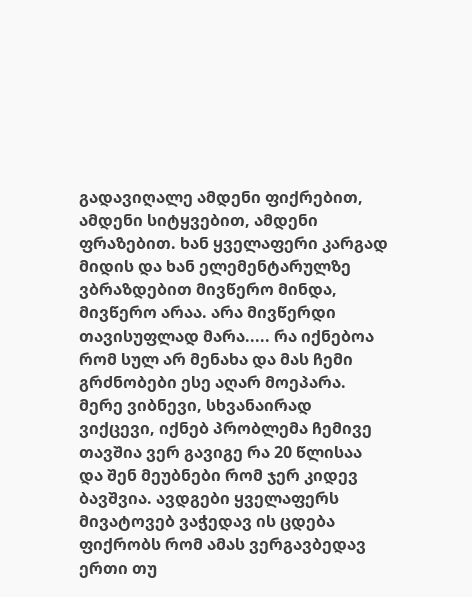გადავიღალე ამდენი ფიქრებით, ამდენი სიტყვებით, ამდენი ფრაზებით. ხან ყველაფერი კარგად მიდის და ხან ელემენტარულზე ვბრაზდებით მივწერო მინდა, მივწერო არაა. არა მივწერდი თავისუფლად მარა..... რა იქნებოა რომ სულ არ მენახა და მას ჩემი გრძნობები ესე აღარ მოეპარა. მერე ვიბნევი, სხვანაირად ვიქცევი, იქნებ პრობლემა ჩემივე თავშია ვერ გავიგე რა 20 წლისაა და შენ მეუბნები რომ ჯერ კიდევ ბავშვია. ავდგები ყველაფერს მივატოვებ ვაჭედავ ის ცდება ფიქრობს რომ ამას ვერგავბედავ ერთი თუ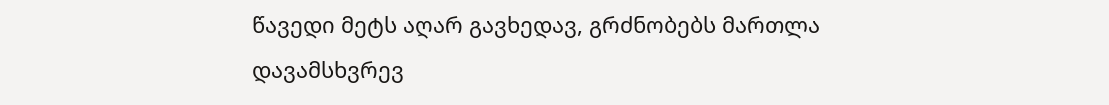წავედი მეტს აღარ გავხედავ, გრძნობებს მართლა დავამსხვრევ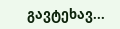გავტეხავ...